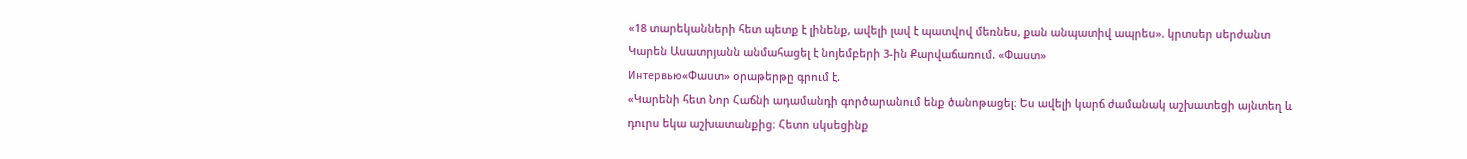«18 տարեկանների հետ պետք է լինենք, ավելի լավ է պատվով մեռնես, քան անպատիվ ապրես». կրտսեր սերժանտ Կարեն Ասատրյանն անմահացել է նոյեմբերի 3-ին Քարվաճառում. «Փաստ»
Интервью«Փաստ» օրաթերթը գրում է.
«Կարենի հետ Նոր Հաճնի ադամանդի գործարանում ենք ծանոթացել։ Ես ավելի կարճ ժամանակ աշխատեցի այնտեղ և դուրս եկա աշխատանքից։ Հետո սկսեցինք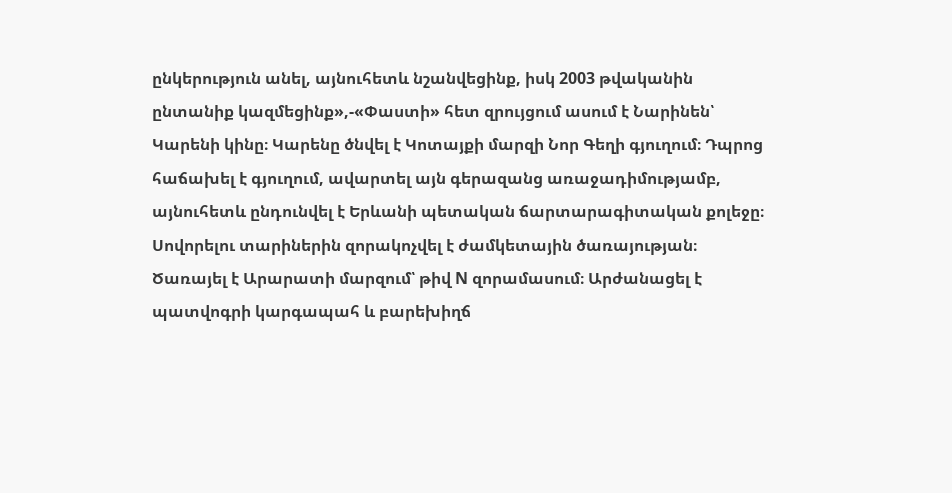ընկերություն անել, այնուհետև նշանվեցինք, իսկ 2003 թվականին ընտանիք կազմեցինք»,-«Փաստի» հետ զրույցում ասում է Նարինեն՝ Կարենի կինը։ Կարենը ծնվել է Կոտայքի մարզի Նոր Գեղի գյուղում։ Դպրոց հաճախել է գյուղում, ավարտել այն գերազանց առաջադիմությամբ, այնուհետև ընդունվել է Երևանի պետական ճարտարագիտական քոլեջը։ Սովորելու տարիներին զորակոչվել է ժամկետային ծառայության։ Ծառայել է Արարատի մարզում՝ թիվ N զորամասում։ Արժանացել է պատվոգրի կարգապահ և բարեխիղճ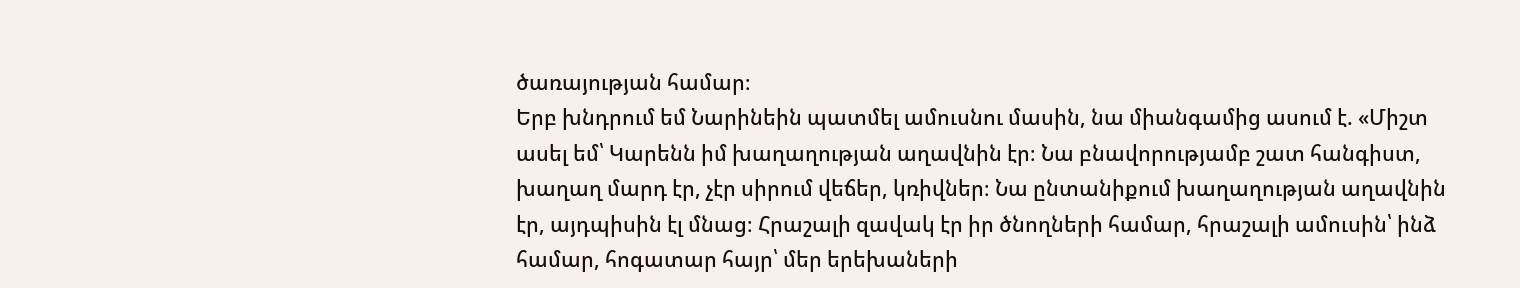ծառայության համար։
Երբ խնդրում եմ Նարինեին պատմել ամուսնու մասին, նա միանգամից ասում է. «Միշտ ասել եմ՝ Կարենն իմ խաղաղության աղավնին էր։ Նա բնավորությամբ շատ հանգիստ, խաղաղ մարդ էր, չէր սիրում վեճեր, կռիվներ։ Նա ընտանիքում խաղաղության աղավնին էր, այդպիսին էլ մնաց։ Հրաշալի զավակ էր իր ծնողների համար, հրաշալի ամուսին՝ ինձ համար, հոգատար հայր՝ մեր երեխաների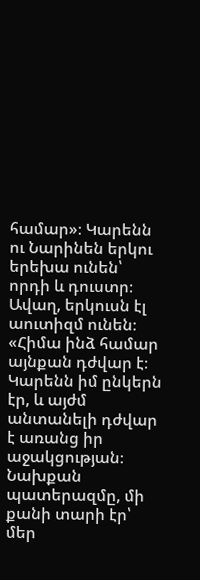համար»։ Կարենն ու Նարինեն երկու երեխա ունեն՝ որդի և դուստր։ Ավաղ, երկուսն էլ աուտիզմ ունեն։ «Հիմա ինձ համար այնքան դժվար է։ Կարենն իմ ընկերն էր, և այժմ անտանելի դժվար է առանց իր աջակցության։ Նախքան պատերազմը, մի քանի տարի էր՝ մեր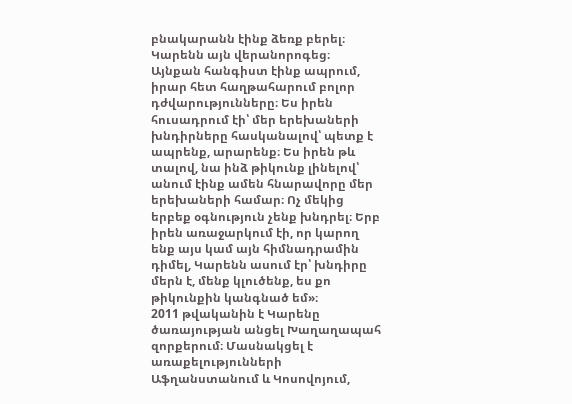բնակարանն էինք ձեռք բերել։ Կարենն այն վերանորոգեց։ Այնքան հանգիստ էինք ապրում, իրար հետ հաղթահարում բոլոր դժվարությունները։ Ես իրեն հուսադրում էի՝ մեր երեխաների խնդիրները հասկանալով՝ պետք է ապրենք, արարենք։ Ես իրեն թև տալով, նա ինձ թիկունք լինելով՝ անում էինք ամեն հնարավորը մեր երեխաների համար։ Ոչ մեկից երբեք օգնություն չենք խնդրել։ Երբ իրեն առաջարկում էի, որ կարող ենք այս կամ այն հիմնադրամին դիմել, Կարենն ասում էր՝ խնդիրը մերն է, մենք կլուծենք, ես քո թիկունքին կանգնած եմ»։
2011 թվականին է Կարենը ծառայության անցել Խաղաղապահ զորքերում։ Մասնակցել է առաքելությունների Աֆղանստանում և Կոսովոյում,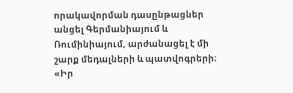որակավորման դասընթացներ անցել Գերմանիայում և Ռումինիայում, արժանացել է մի շարք մեդալների և պատվոգրերի։ «Իր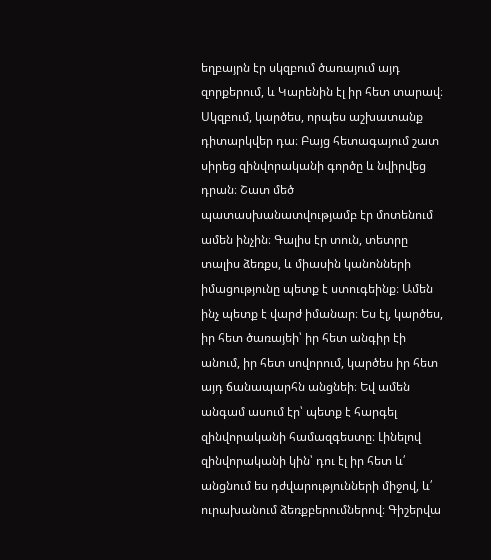եղբայրն էր սկզբում ծառայում այդ զորքերում, և Կարենին էլ իր հետ տարավ։ Սկզբում, կարծես, որպես աշխատանք դիտարկվեր դա։ Բայց հետագայում շատ սիրեց զինվորականի գործը և նվիրվեց դրան։ Շատ մեծ պատասխանատվությամբ էր մոտենում ամեն ինչին։ Գալիս էր տուն, տետրը տալիս ձեռքս, և միասին կանոնների իմացությունը պետք է ստուգեինք։ Ամեն ինչ պետք է վարժ իմանար։ Ես էլ, կարծես, իր հետ ծառայեի՝ իր հետ անգիր էի անում, իր հետ սովորում, կարծես իր հետ այդ ճանապարհն անցնեի։ Եվ ամեն անգամ ասում էր՝ պետք է հարգել զինվորականի համազգեստը։ Լինելով զինվորականի կին՝ դու էլ իր հետ և՛ անցնում ես դժվարությունների միջով, և՛ ուրախանում ձեռքբերումներով։ Գիշերվա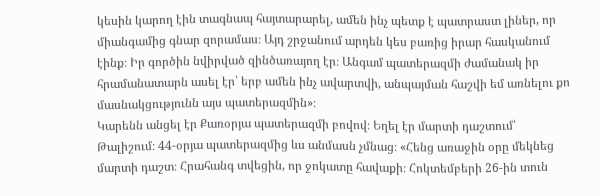կեսին կարող էին տագնապ հայտարարել, ամեն ինչ պետք է պատրաստ լիներ, որ միանգամից գնար զորամաս։ Այդ շրջանում արդեն կես բառից իրար հասկանում էինք։ Իր գործին նվիրված զինծառայող էր։ Անգամ պատերազմի ժամանակ իր հրամանատարն ասել էր՝ երբ ամեն ինչ ավարտվի, անպայման հաշվի եմ առնելու քո մասնակցությունն այս պատերազմին»։
Կարենն անցել էր Քառօրյա պատերազմի բովով։ Եղել էր մարտի դաշտում՝ Թալիշում։ 44-օրյա պատերազմից ևս անմասն չմնաց։ «Հենց առաջին օրը մեկնեց մարտի դաշտ։ Հրահանգ տվեցին, որ ջոկատը հավաքի։ Հոկտեմբերի 26-ին տուն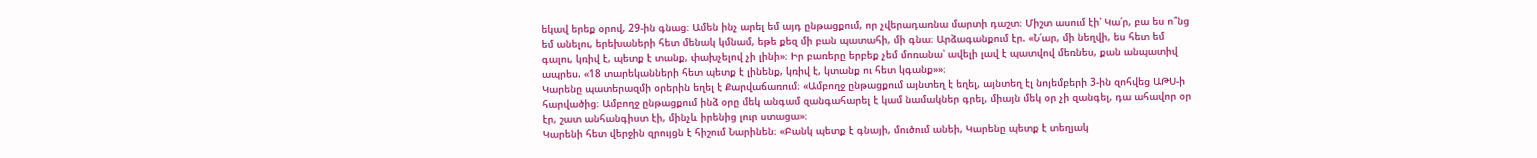եկավ երեք օրով, 29-ին գնաց։ Ամեն ինչ արել եմ այդ ընթացքում, որ չվերադառնա մարտի դաշտ։ Միշտ ասում էի՝ Կա՛ր, բա ես ո՞նց եմ անելու, երեխաների հետ մենակ կմնամ, եթե քեզ մի բան պատահի, մի գնա։ Արձագանքում էր. «Ն՛ար, մի նեղվի, ես հետ եմ գալու, կռիվ է, պետք է տանք, փախչելով չի լինի»։ Իր բառերը երբեք չեմ մոռանա՝ ավելի լավ է պատվով մեռնես, քան անպատիվ ապրես. «18 տարեկանների հետ պետք է լինենք, կռիվ է, կտանք ու հետ կգանք»»։
Կարենը պատերազմի օրերին եղել է Քարվաճառում։ «Ամբողջ ընթացքում այնտեղ է եղել, այնտեղ էլ նոյեմբերի 3-ին զոհվեց ԱԹՍ-ի հարվածից։ Ամբողջ ընթացքում ինձ օրը մեկ անգամ զանգահարել է կամ նամակներ գրել, միայն մեկ օր չի զանգել, դա ահավոր օր էր, շատ անհանգիստ էի, մինչև իրենից լուր ստացա»։
Կարենի հետ վերջին զրույցն է հիշում Նարինեն։ «Բանկ պետք է գնայի, մուծում անեի, Կարենը պետք է տեղյակ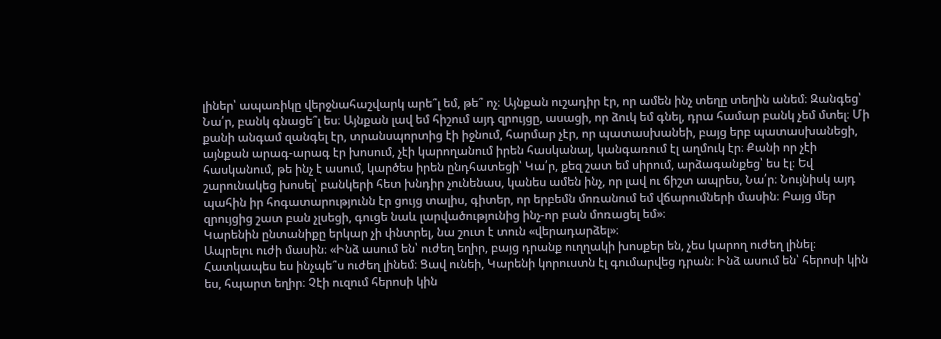լիներ՝ ապառիկը վերջնահաշվարկ արե՞լ եմ, թե՞ ոչ։ Այնքան ուշադիր էր, որ ամեն ինչ տեղը տեղին անեմ։ Զանգեց՝ Նա՛ր, բանկ գնացե՞լ ես։ Այնքան լավ եմ հիշում այդ զրույցը, ասացի, որ ձուկ եմ գնել, դրա համար բանկ չեմ մտել։ Մի քանի անգամ զանգել էր, տրանսպորտից էի իջնում, հարմար չէր, որ պատասխանեի, բայց երբ պատասխանեցի, այնքան արագ-արագ էր խոսում, չէի կարողանում իրեն հասկանալ, կանգառում էլ աղմուկ էր։ Քանի որ չէի հասկանում, թե ինչ է ասում, կարծես իրեն ընդհատեցի՝ Կա՛ր, քեզ շատ եմ սիրում, արձագանքեց՝ ես էլ։ Եվ շարունակեց խոսել՝ բանկերի հետ խնդիր չունենաս, կանես ամեն ինչ, որ լավ ու ճիշտ ապրես, Նա՛ր։ Նույնիսկ այդ պահին իր հոգատարությունն էր ցույց տալիս, գիտեր, որ երբեմն մոռանում եմ վճարումների մասին։ Բայց մեր զրույցից շատ բան չլսեցի, գուցե նաև լարվածությունից ինչ-որ բան մոռացել եմ»։
Կարենին ընտանիքը երկար չի փնտրել, նա շուտ է տուն «վերադարձել»։
Ապրելու ուժի մասին։ «Ինձ ասում են՝ ուժեղ եղիր, բայց դրանք ուղղակի խոսքեր են, չես կարող ուժեղ լինել։ Հատկապես ես ինչպե՞ս ուժեղ լինեմ։ Ցավ ունեի, Կարենի կորուստն էլ գումարվեց դրան։ Ինձ ասում են՝ հերոսի կին ես, հպարտ եղիր։ Չէի ուզում հերոսի կին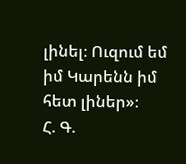լինել։ Ուզում եմ իմ Կարենն իմ հետ լիներ»։
Հ. Գ.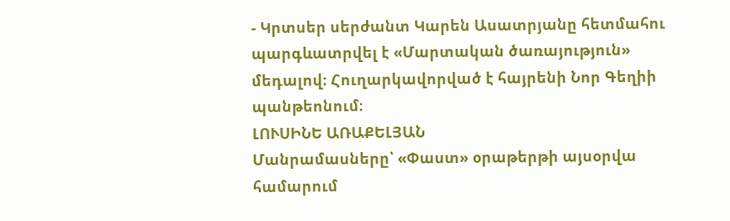- Կրտսեր սերժանտ Կարեն Ասատրյանը հետմահու պարգևատրվել է «Մարտական ծառայություն» մեդալով։ Հուղարկավորված է հայրենի Նոր Գեղիի պանթեոնում։
ԼՈՒՍԻՆԵ ԱՌԱՔԵԼՅԱՆ
Մանրամասները՝ «Փաստ» օրաթերթի այսօրվա համարում